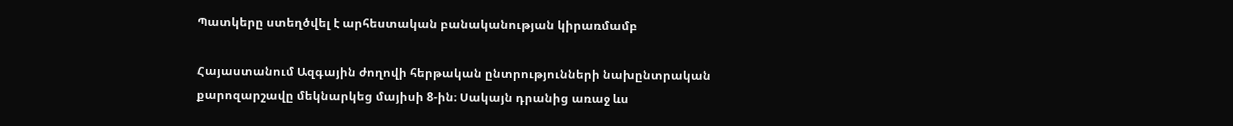Պատկերը ստեղծվել է արհեստական բանականության կիրառմամբ

Հայաստանում Ազգային ժողովի հերթական ընտրությունների նախընտրական քարոզարշավը մեկնարկեց մայիսի 8-ին։ Սակայն դրանից առաջ ևս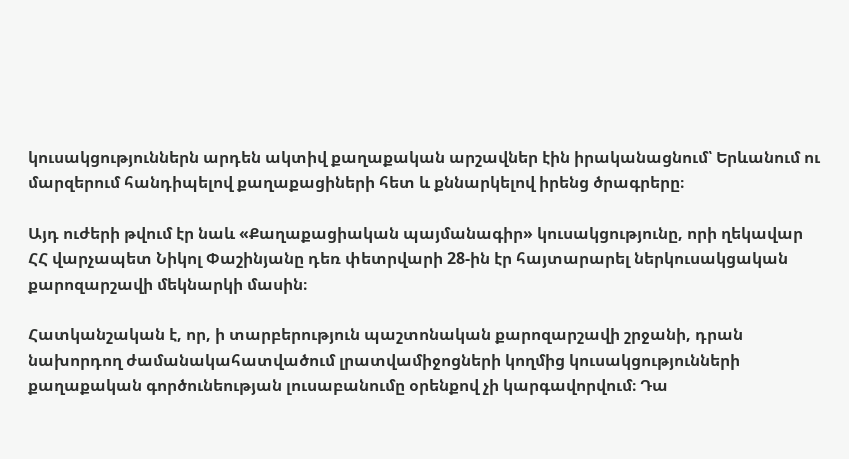կուսակցություններն արդեն ակտիվ քաղաքական արշավներ էին իրականացնում՝ Երևանում ու մարզերում հանդիպելով քաղաքացիների հետ և քննարկելով իրենց ծրագրերը։

Այդ ուժերի թվում էր նաև «Քաղաքացիական պայմանագիր» կուսակցությունը, որի ղեկավար ՀՀ վարչապետ Նիկոլ Փաշինյանը դեռ փետրվարի 28-ին էր հայտարարել ներկուսակցական քարոզարշավի մեկնարկի մասին։

Հատկանշական է, որ, ի տարբերություն պաշտոնական քարոզարշավի շրջանի, դրան նախորդող ժամանակահատվածում լրատվամիջոցների կողմից կուսակցությունների քաղաքական գործունեության լուսաբանումը օրենքով չի կարգավորվում։ Դա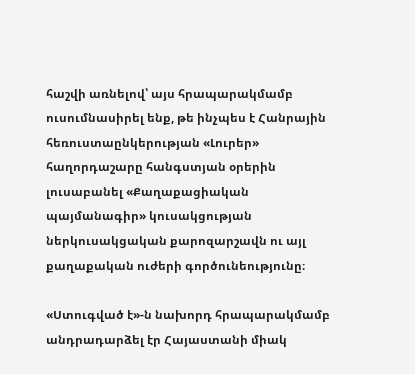հաշվի առնելով՝ այս հրապարակմամբ ուսումնասիրել ենք, թե ինչպես է Հանրային հեռուստաընկերության «Լուրեր» հաղորդաշարը հանգստյան օրերին լուսաբանել «Քաղաքացիական պայմանագիր» կուսակցության ներկուսակցական քարոզարշավն ու այլ քաղաքական ուժերի գործունեությունը։

«Ստուգված է»-ն նախորդ հրապարակմամբ անդրադարձել էր Հայաստանի միակ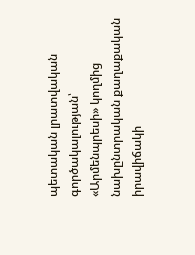պետական լրատվական գործակալության՝ «Արմենպրեսի» կողմից նախընտրական քաղաքական իրավիճակի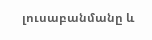լուսաբանմանը և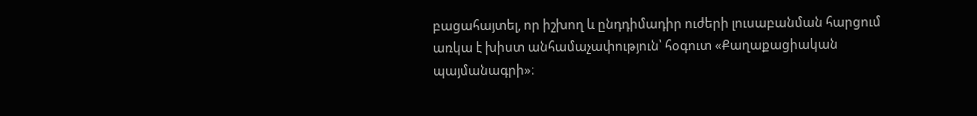բացահայտել, որ իշխող և ընդդիմադիր ուժերի լուսաբանման հարցում առկա է խիստ անհամաչափություն՝ հօգուտ «Քաղաքացիական պայմանագրի»։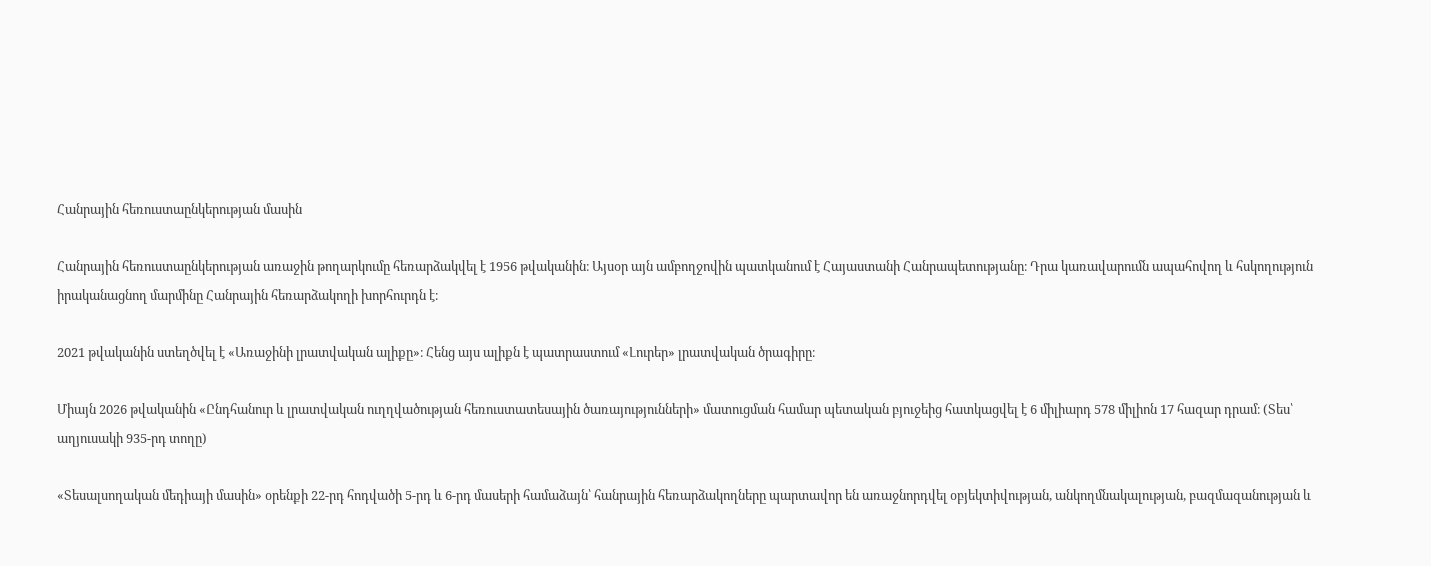Հանրային հեռուստաընկերության մասին

Հանրային հեռուստաընկերության առաջին թողարկումը հեռարձակվել է 1956 թվականին։ Այսօր այն ամբողջովին պատկանում է Հայաստանի Հանրապետությանը։ Դրա կառավարումն ապահովող և հսկողություն իրականացնող մարմինը Հանրային հեռարձակողի խորհուրդն է։

2021 թվականին ստեղծվել է «Առաջինի լրատվական ալիքը»։ Հենց այս ալիքն է պատրաստում «Լուրեր» լրատվական ծրագիրը։

Միայն 2026 թվականին «Ընդհանուր և լրատվական ուղղվածության հեռուստատեսային ծառայությունների» մատուցման համար պետական բյուջեից հատկացվել է 6 միլիարդ 578 միլիոն 17 հազար դրամ։ (Տես՝ աղյուսակի 935-րդ տողը)

«Տեսալսողական մեդիայի մասին» օրենքի 22-րդ հոդվածի 5-րդ և 6-րդ մասերի համաձայն՝ հանրային հեռարձակողները պարտավոր են առաջնորդվել օբյեկտիվության, անկողմնակալության, բազմազանության և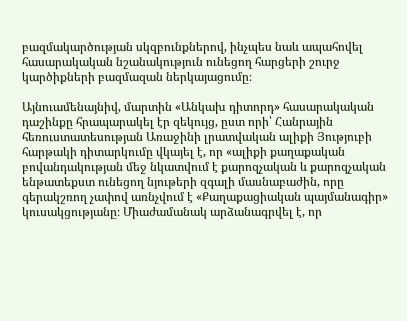բազմակարծության սկզբունքներով, ինչպես նաև ապահովել հասարակական նշանակություն ունեցող հարցերի շուրջ կարծիքների բազմազան ներկայացումը։

Այնուամենայնիվ, մարտին «Անկախ դիտորդ» հասարակական դաշինքը հրապարակել էր զեկույց, ըստ որի՝ Հանրային հեռուստատեսության Առաջինի լրատվական ալիքի Յություբի հարթակի դիտարկումը վկայել է, որ «ալիքի քաղաքական բովանդակության մեջ նկատվում է քարոզչական և քարոզչական ենթատեքստ ունեցող նյութերի զգալի մասնաբաժին, որը գերակշռող չափով առնչվում է «Քաղաքացիական պայմանագիր» կուսակցությանը։ Միաժամանակ արձանագրվել է, որ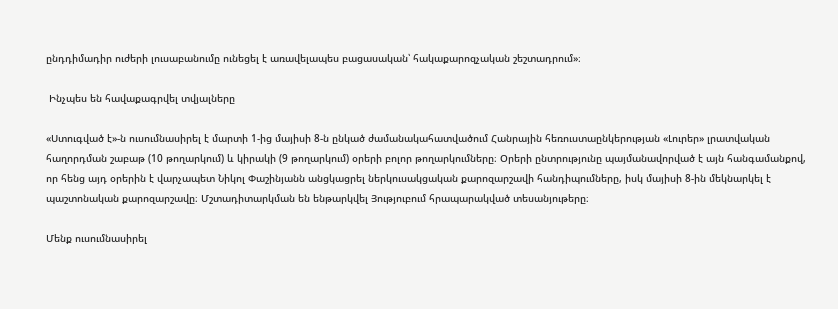ընդդիմադիր ուժերի լուսաբանումը ունեցել է առավելապես բացասական՝ հակաքարոզչական շեշտադրում»։

 Ինչպես են հավաքագրվել տվյալները

«Ստուգված է»-ն ուսումնասիրել է մարտի 1-ից մայիսի 8-ն ընկած ժամանակահատվածում Հանրային հեռուստաընկերության «Լուրեր» լրատվական հաղորդման շաբաթ (10 թողարկում) և կիրակի (9 թողարկում) օրերի բոլոր թողարկումները։ Օրերի ընտրությունը պայմանավորված է այն հանգամանքով, որ հենց այդ օրերին է վարչապետ Նիկոլ Փաշինյանն անցկացրել ներկուսակցական քարոզարշավի հանդիպումները, իսկ մայիսի 8-ին մեկնարկել է պաշտոնական քարոզարշավը։ Մշտադիտարկման են ենթարկվել Յություբում հրապարակված տեսանյութերը։

Մենք ուսումնասիրել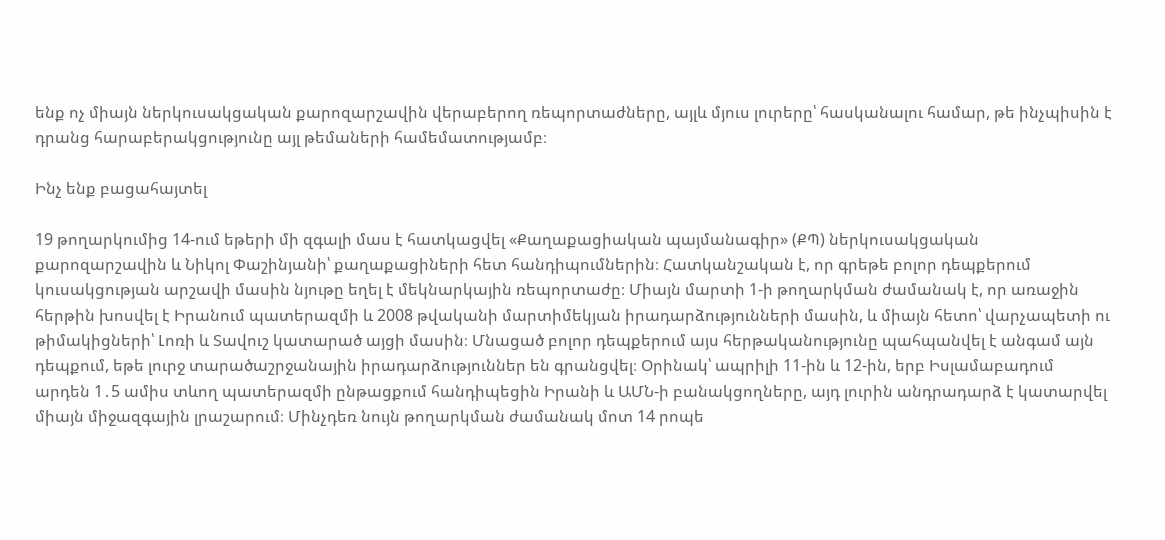ենք ոչ միայն ներկուսակցական քարոզարշավին վերաբերող ռեպորտաժները, այլև մյուս լուրերը՝ հասկանալու համար, թե ինչպիսին է դրանց հարաբերակցությունը այլ թեմաների համեմատությամբ։

Ինչ ենք բացահայտել

19 թողարկումից 14-ում եթերի մի զգալի մաս է հատկացվել «Քաղաքացիական պայմանագիր» (ՔՊ) ներկուսակցական քարոզարշավին և Նիկոլ Փաշինյանի՝ քաղաքացիների հետ հանդիպումներին։ Հատկանշական է, որ գրեթե բոլոր դեպքերում կուսակցության արշավի մասին նյութը եղել է մեկնարկային ռեպորտաժը։ Միայն մարտի 1-ի թողարկման ժամանակ է, որ առաջին հերթին խոսվել է Իրանում պատերազմի և 2008 թվականի մարտիմեկյան իրադարձությունների մասին, և միայն հետո՝ վարչապետի ու թիմակիցների՝ Լոռի և Տավուշ կատարած այցի մասին։ Մնացած բոլոր դեպքերում այս հերթականությունը պահպանվել է անգամ այն դեպքում, եթե լուրջ տարածաշրջանային իրադարձություններ են գրանցվել։ Օրինակ՝ ապրիլի 11-ին և 12-ին, երբ Իսլամաբադում արդեն 1․5 ամիս տևող պատերազմի ընթացքում հանդիպեցին Իրանի և ԱՄՆ-ի բանակցողները, այդ լուրին անդրադարձ է կատարվել միայն միջազգային լրաշարում։ Մինչդեռ նույն թողարկման ժամանակ մոտ 14 րոպե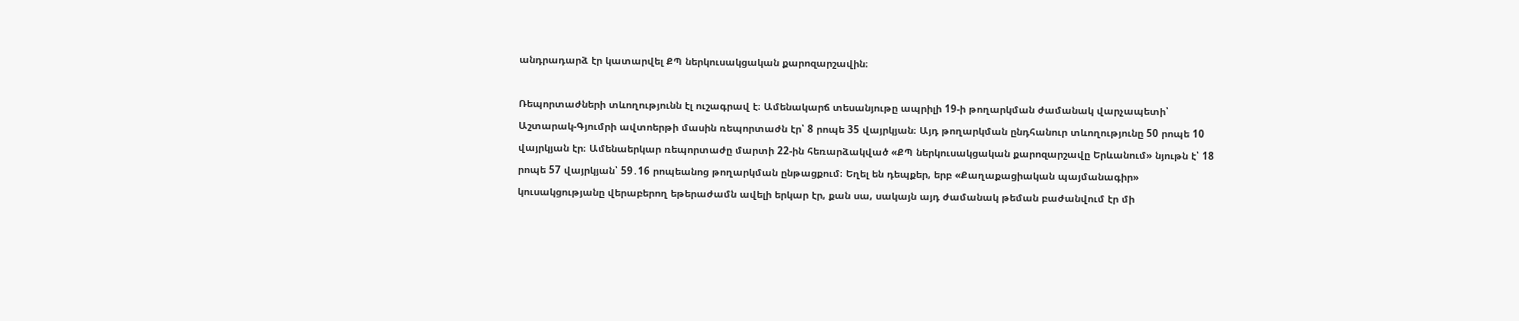անդրադարձ էր կատարվել ՔՊ ներկուսակցական քարոզարշավին։

Ռեպորտաժների տևողությունն էլ ուշագրավ է։ Ամենակարճ տեսանյութը ապրիլի 19-ի թողարկման ժամանակ վարչապետի՝ Աշտարակ-Գյումրի ավտոերթի մասին ռեպորտաժն էր՝ 8 րոպե 35 վայրկյան։ Այդ թողարկման ընդհանուր տևողությունը 50 րոպե 10 վայրկյան էր։ Ամենաերկար ռեպորտաժը մարտի 22-ին հեռարձակված «ՔՊ ներկուսակցական քարոզարշավը Երևանում» նյութն է՝ 18 րոպե 57 վայրկյան՝ 59․16 րոպեանոց թողարկման ընթացքում։ Եղել են դեպքեր, երբ «Քաղաքացիական պայմանագիր» կուսակցությանը վերաբերող եթերաժամն ավելի երկար էր, քան սա, սակայն այդ ժամանակ թեման բաժանվում էր մի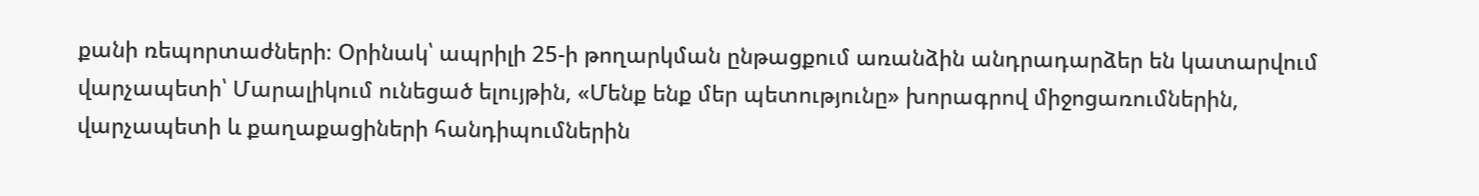քանի ռեպորտաժների։ Օրինակ՝ ապրիլի 25-ի թողարկման ընթացքում առանձին անդրադարձեր են կատարվում վարչապետի՝ Մարալիկում ունեցած ելույթին, «Մենք ենք մեր պետությունը» խորագրով միջոցառումներին, վարչապետի և քաղաքացիների հանդիպումներին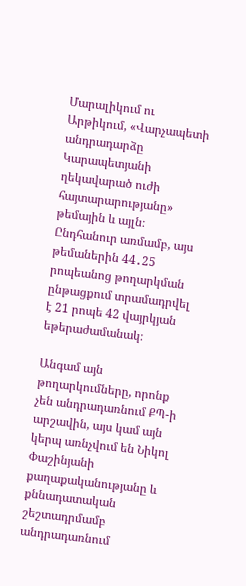Մարալիկում ու Արթիկում, «Վարչապետի անդրադարձը Կարապետյանի ղեկավարած ուժի հայտարարությանը» թեմային և այլն։ Ընդհանուր առմամբ, այս թեմաներին 44․25 րոպեանոց թողարկման ընթացքում տրամադրվել է 21 րոպե 42 վայրկյան եթերաժամանակ։

Անգամ այն թողարկումները, որոնք չեն անդրադառնում ՔՊ-ի արշավին, այս կամ այն կերպ առնչվում են Նիկոլ Փաշինյանի քաղաքականությանը և քննադատական շեշտադրմամբ անդրադառնում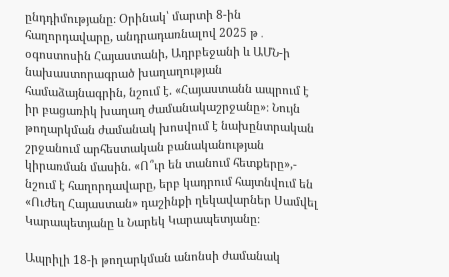ընդդիմությանը։ Օրինակ՝ մարտի 8-ին հաղորդավարը, անդրադառնալով 2025 թ․ օգոստոսին Հայաստանի, Ադրբեջանի և ԱՄՆ-ի նախաստորագրած խաղաղության համաձայնագրին, նշում է. «Հայաստանն ապրում է իր բացառիկ խաղաղ ժամանակաշրջանը»։ Նույն թողարկման ժամանակ խոսվում է նախընտրական շրջանում արհեստական բանականության կիրառման մասին. «Ո՞ւր են տանում հետքերը»,- նշում է հաղորդավարը, երբ կադրում հայտնվում են «Ուժեղ Հայաստան» դաշինքի ղեկավարներ Սամվել Կարապետյանը և Նարեկ Կարապետյանը։

Ապրիլի 18-ի թողարկման անոնսի ժամանակ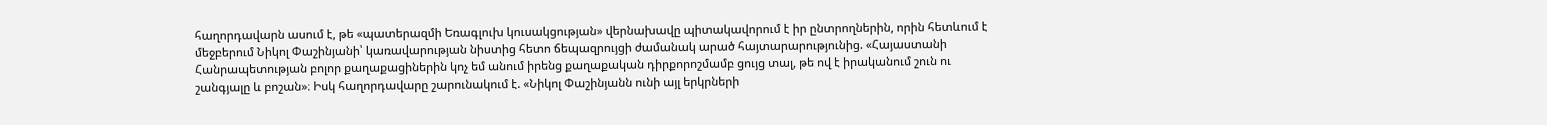հաղորդավարն ասում է, թե «պատերազմի Եռագլուխ կուսակցության» վերնախավը պիտակավորում է իր ընտրողներին, որին հետևում է մեջբերում Նիկոլ Փաշինյանի՝ կառավարության նիստից հետո ճեպազրույցի ժամանակ արած հայտարարությունից. «Հայաստանի Հանրապետության բոլոր քաղաքացիներին կոչ եմ անում իրենց քաղաքական դիրքորոշմամբ ցույց տալ, թե ով է իրականում շուն ու շանգյալը և բոշան»։ Իսկ հաղորդավարը շարունակում է. «Նիկոլ Փաշինյանն ունի այլ երկրների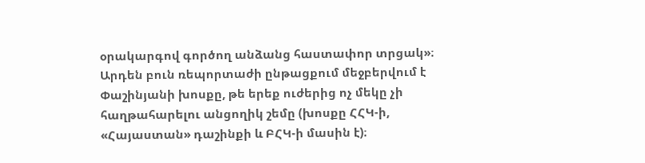օրակարգով գործող անձանց հաստափոր տրցակ»։ Արդեն բուն ռեպորտաժի ընթացքում մեջբերվում է Փաշինյանի խոսքը, թե երեք ուժերից ոչ մեկը չի հաղթահարելու անցողիկ շեմը (խոսքը ՀՀԿ-ի, «Հայաստան» դաշինքի և ԲՀԿ-ի մասին է)։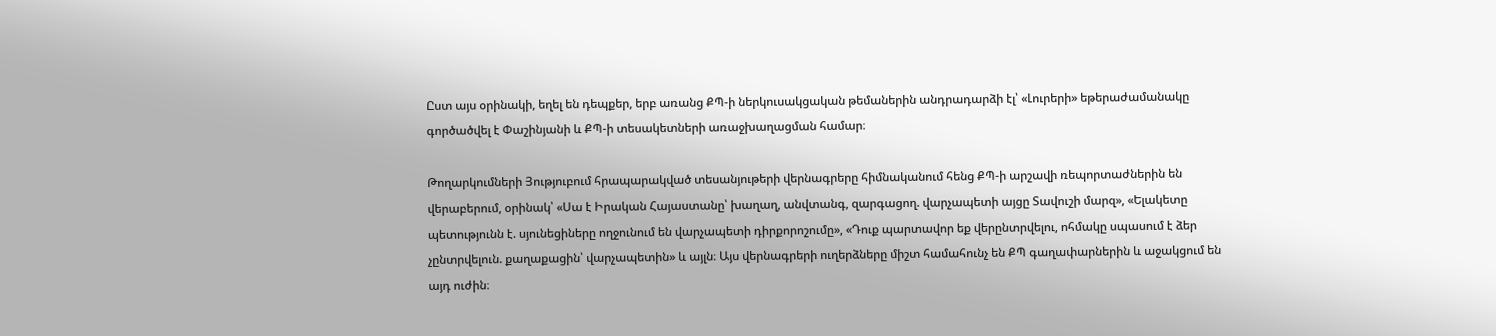Ըստ այս օրինակի, եղել են դեպքեր, երբ առանց ՔՊ-ի ներկուսակցական թեմաներին անդրադարձի էլ՝ «Լուրերի» եթերաժամանակը գործածվել է Փաշինյանի և ՔՊ-ի տեսակետների առաջխաղացման համար։

Թողարկումների Յություբում հրապարակված տեսանյութերի վերնագրերը հիմնականում հենց ՔՊ-ի արշավի ռեպորտաժներին են վերաբերում, օրինակ՝ «Սա է Իրական Հայաստանը՝ խաղաղ, անվտանգ, զարգացող. վարչապետի այցը Տավուշի մարզ», «Ելակետը պետությունն է. սյունեցիները ողջունում են վարչապետի դիրքորոշումը», «Դուք պարտավոր եք վերընտրվելու, ոհմակը սպասում է ձեր չընտրվելուն. քաղաքացին՝ վարչապետին» և այլն։ Այս վերնագրերի ուղերձները միշտ համահունչ են ՔՊ գաղափարներին և աջակցում են այդ ուժին։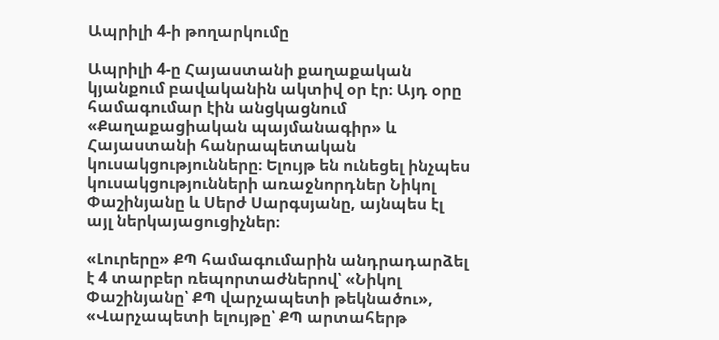Ապրիլի 4-ի թողարկումը

Ապրիլի 4-ը Հայաստանի քաղաքական կյանքում բավականին ակտիվ օր էր։ Այդ օրը համագումար էին անցկացնում «Քաղաքացիական պայմանագիր» և Հայաստանի հանրապետական կուսակցությունները։ Ելույթ են ունեցել ինչպես կուսակցությունների առաջնորդներ Նիկոլ Փաշինյանը և Սերժ Սարգսյանը, այնպես էլ այլ ներկայացուցիչներ։

«Լուրերը» ՔՊ համագումարին անդրադարձել է 4 տարբեր ռեպորտաժներով՝ «Նիկոլ Փաշինյանը՝ ՔՊ վարչապետի թեկնածու», «Վարչապետի ելույթը՝ ՔՊ արտահերթ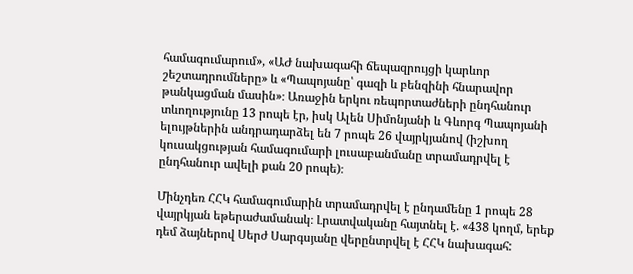համագումարում», «ԱԺ նախագահի ճեպազրույցի կարևոր շեշտադրումները» և «Պապոյանը՝ գազի և բենզինի հնարավոր թանկացման մասին»։ Առաջին երկու ռեպորտաժների ընդհանուր տևողությունը 13 րոպե էր, իսկ Ալեն Սիմոնյանի և Գևորգ Պապոյանի ելույթներին անդրադարձել են 7 րոպե 26 վայրկյանով (իշխող կուսակցության համագումարի լուսաբանմանը տրամադրվել է ընդհանուր ավելի քան 20 րոպե)։

Մինչդեռ ՀՀԿ համագումարին տրամադրվել է ընդամենը 1 րոպե 28 վայրկյան եթերաժամանակ։ Լրատվականը հայտնել է. «438 կողմ, երեք դեմ ձայներով Սերժ Սարգսյանը վերընտրվել է ՀՀԿ նախագահ: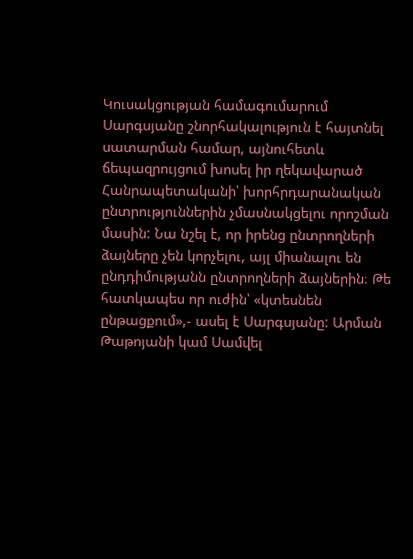Կուսակցության համագումարում Սարգսյանը շնորհակալություն է հայտնել սատարման համար, այնուհետև ճեպազրույցում խոսել իր ղեկավարած Հանրապետականի՝ խորհրդարանական ընտրություններին չմասնակցելու որոշման մասին: Նա նշել է, որ իրենց ընտրողների ձայները չեն կորչելու, այլ միանալու են ընդդիմությանն ընտրողների ձայներին։ Թե հատկապես որ ուժին՝ «կտեսնեն ընթացքում»,- ասել է Սարգսյանը: Արման Թաթոյանի կամ Սամվել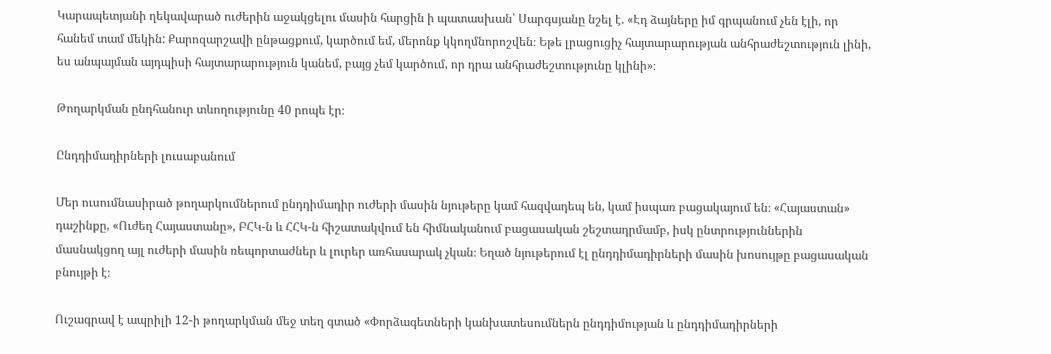Կարապետյանի ղեկավարած ուժերին աջակցելու մասին հարցին ի պատասխան՝ Սարգսյանը նշել է. «Էդ ձայները իմ գրպանում չեն էլի, որ հանեմ տամ մեկին: Քարոզարշավի ընթացքում, կարծում եմ, մերոնք կկողմնորոշվեն։ Եթե լրացուցիչ հայտարարության անհրաժեշտություն լինի, ես անպայման այդպիսի հայտարարություն կանեմ, բայց չեմ կարծում, որ դրա անհրաժեշտությունը կլինի»։

Թողարկման ընդհանուր տևողությունը 40 րոպե էր։

Ընդդիմադիրների լուսաբանում

Մեր ուսումնասիրած թողարկումներում ընդդիմադիր ուժերի մասին նյութերը կամ հազվադեպ են, կամ իսպառ բացակայում են։ «Հայաստան» դաշինքը, «Ուժեղ Հայաստանը», ԲՀԿ-ն և ՀՀԿ-ն հիշատակվում են հիմնականում բացասական շեշտադրմամբ, իսկ ընտրություններին մասնակցող այլ ուժերի մասին ռեպորտաժներ և լուրեր առհասարակ չկան։ Եղած նյութերում էլ ընդդիմադիրների մասին խոսույթը բացասական բնույթի է։

Ուշագրավ է ապրիլի 12-ի թողարկման մեջ տեղ գտած «Փորձագետների կանխատեսումներն ընդդիմության և ընդդիմադիրների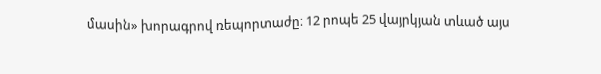մասին» խորագրով ռեպորտաժը։ 12 րոպե 25 վայրկյան տևած այս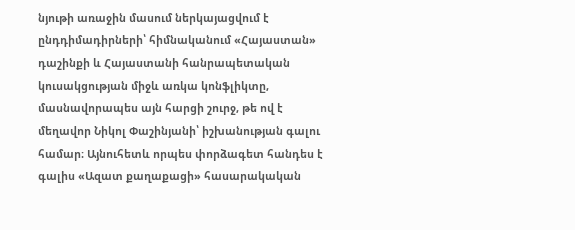նյութի առաջին մասում ներկայացվում է ընդդիմադիրների՝ հիմնականում «Հայաստան» դաշինքի և Հայաստանի հանրապետական կուսակցության միջև առկա կոնֆլիկտը, մասնավորապես այն հարցի շուրջ, թե ով է մեղավոր Նիկոլ Փաշինյանի՝ իշխանության գալու համար։ Այնուհետև որպես փորձագետ հանդես է գալիս «Ազատ քաղաքացի» հասարակական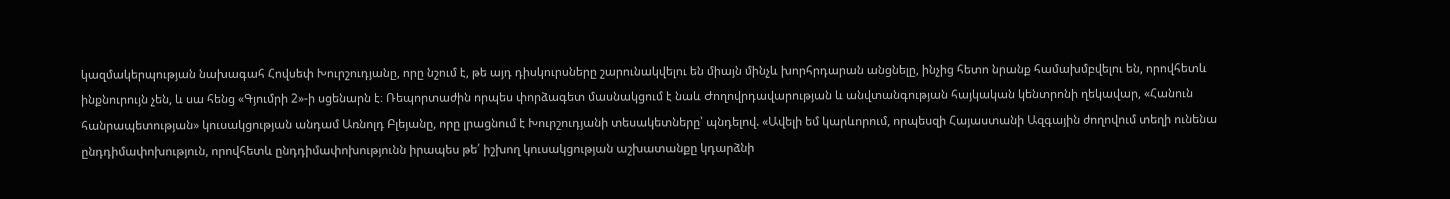կազմակերպության նախագահ Հովսեփ Խուրշուդյանը, որը նշում է, թե այդ դիսկուրսները շարունակվելու են միայն մինչև խորհրդարան անցնելը, ինչից հետո նրանք համախմբվելու են, որովհետև ինքնուրույն չեն, և սա հենց «Գյումրի 2»-ի սցենարն է։ Ռեպորտաժին որպես փորձագետ մասնակցում է նաև Ժողովրդավարության և անվտանգության հայկական կենտրոնի ղեկավար, «Հանուն հանրապետության» կուսակցության անդամ Առնոլդ Բլեյանը, որը լրացնում է Խուրշուդյանի տեսակետները՝ պնդելով. «Ավելի եմ կարևորում, որպեսզի Հայաստանի Ազգային ժողովում տեղի ունենա ընդդիմափոխություն, որովհետև ընդդիմափոխությունն իրապես թե՛ իշխող կուսակցության աշխատանքը կդարձնի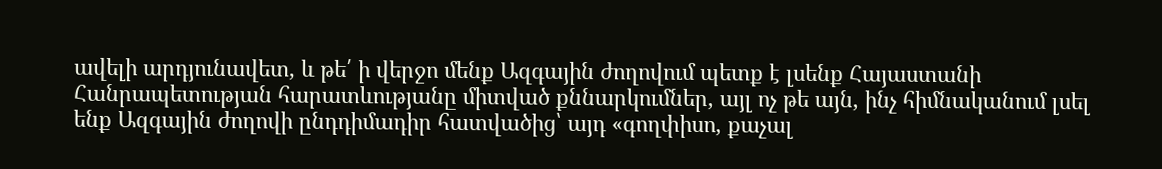ավելի արդյունավետ, և թե՛ ի վերջո մենք Ազգային ժողովում պետք է լսենք Հայաստանի Հանրապետության հարատևությանը միտված քննարկումներ, այլ ոչ թե այն, ինչ հիմնականում լսել ենք Ազգային ժողովի ընդդիմադիր հատվածից՝ այդ «գողփիսո, քաչալ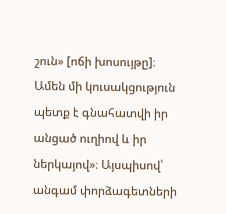շուն» [ոճի խոսույթը]։ Ամեն մի կուսակցություն պետք է գնահատվի իր անցած ուղիով և իր ներկայով»։ Այսպիսով՝ անգամ փորձագետների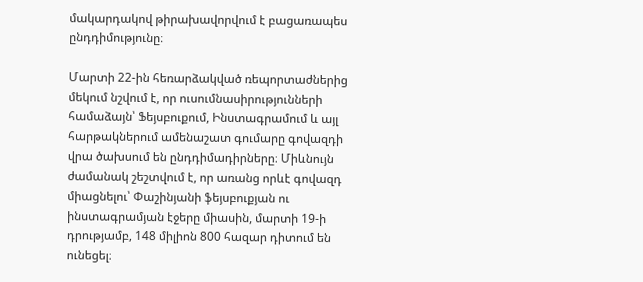մակարդակով թիրախավորվում է բացառապես ընդդիմությունը։

Մարտի 22-ին հեռարձակված ռեպորտաժներից մեկում նշվում է, որ ուսումնասիրությունների համաձայն՝ Ֆեյսբուքում, Ինստագրամում և այլ հարթակներում ամենաշատ գումարը գովազդի վրա ծախսում են ընդդիմադիրները։ Միևնույն ժամանակ շեշտվում է, որ առանց որևէ գովազդ միացնելու՝ Փաշինյանի ֆեյսբուքյան ու ինստագրամյան էջերը միասին, մարտի 19-ի դրությամբ, 148 միլիոն 800 հազար դիտում են ունեցել։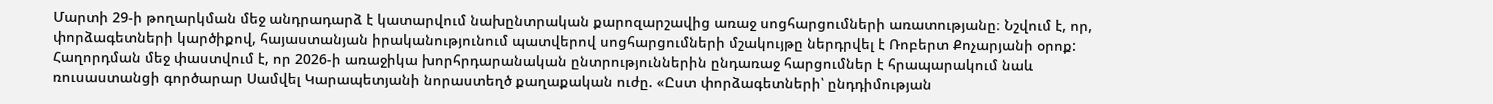Մարտի 29-ի թողարկման մեջ անդրադարձ է կատարվում նախընտրական քարոզարշավից առաջ սոցհարցումների առատությանը։ Նշվում է, որ, փորձագետների կարծիքով, հայաստանյան իրականությունում պատվերով սոցհարցումների մշակույթը ներդրվել է Ռոբերտ Քոչարյանի օրոք: Հաղորդման մեջ փաստվում է, որ 2026-ի առաջիկա խորհրդարանական ընտրություններին ընդառաջ հարցումներ է հրապարակում նաև ռուսաստանցի գործարար Սամվել Կարապետյանի նորաստեղծ քաղաքական ուժը. «Ըստ փորձագետների՝ ընդդիմության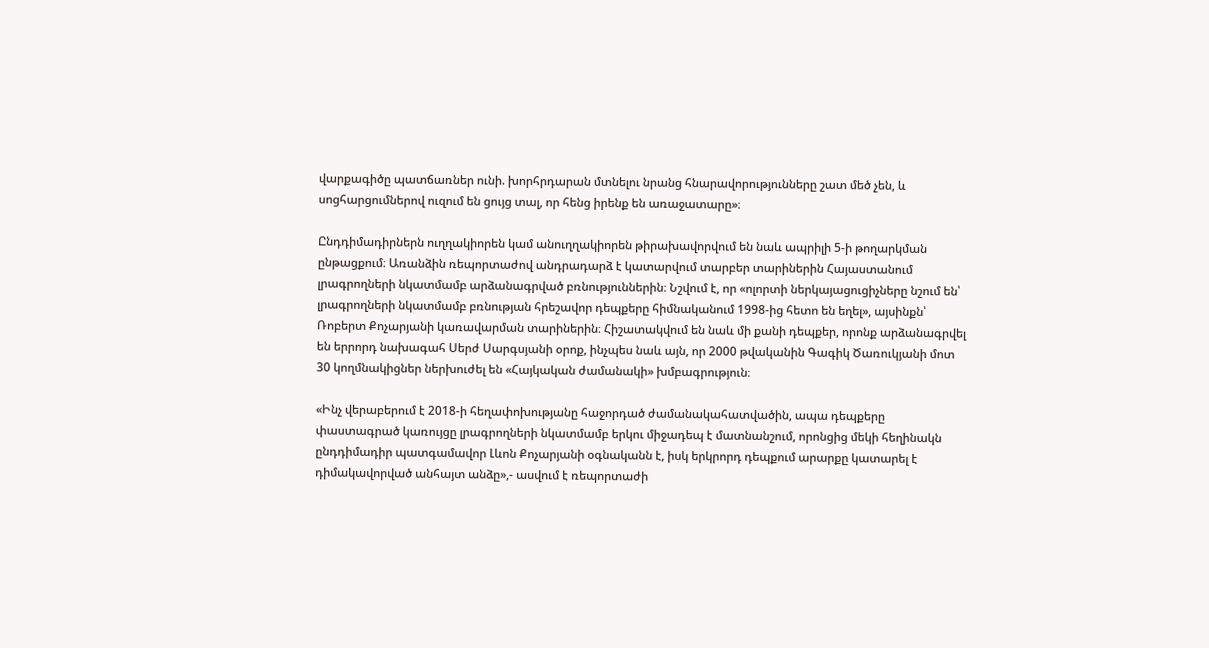վարքագիծը պատճառներ ունի. խորհրդարան մտնելու նրանց հնարավորությունները շատ մեծ չեն, և սոցհարցումներով ուզում են ցույց տալ, որ հենց իրենք են առաջատարը»։

Ընդդիմադիրներն ուղղակիորեն կամ անուղղակիորեն թիրախավորվում են նաև ապրիլի 5-ի թողարկման ընթացքում։ Առանձին ռեպորտաժով անդրադարձ է կատարվում տարբեր տարիներին Հայաստանում լրագրողների նկատմամբ արձանագրված բռնություններին։ Նշվում է, որ «ոլորտի ներկայացուցիչները նշում են՝ լրագրողների նկատմամբ բռնության հրեշավոր դեպքերը հիմնականում 1998-ից հետո են եղել», այսինքն՝ Ռոբերտ Քոչարյանի կառավարման տարիներին։ Հիշատակվում են նաև մի քանի դեպքեր, որոնք արձանագրվել են երրորդ նախագահ Սերժ Սարգսյանի օրոք, ինչպես նաև այն, որ 2000 թվականին Գագիկ Ծառուկյանի մոտ 30 կողմնակիցներ ներխուժել են «Հայկական ժամանակի» խմբագրություն։

«Ինչ վերաբերում է 2018-ի հեղափոխությանը հաջորդած ժամանակահատվածին, ապա դեպքերը փաստագրած կառույցը լրագրողների նկատմամբ երկու միջադեպ է մատնանշում, որոնցից մեկի հեղինակն ընդդիմադիր պատգամավոր Լևոն Քոչարյանի օգնականն է, իսկ երկրորդ դեպքում արարքը կատարել է դիմակավորված անհայտ անձը»,- ասվում է ռեպորտաժի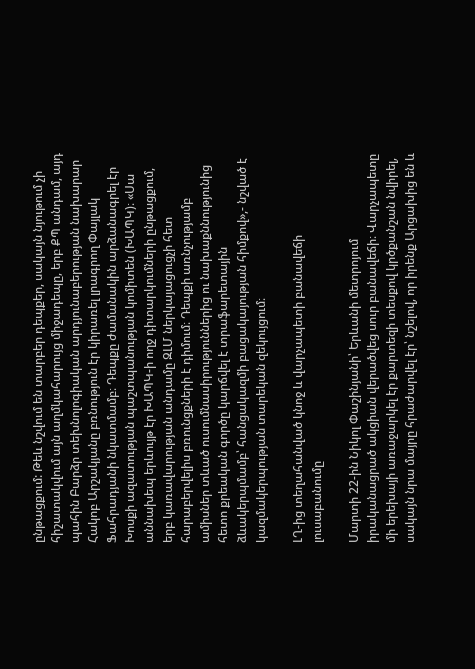ընթացքում: Թեև նշվում են տարբեր դեպքեր, սակայն նյութում չի հիշատակվում այն աղմկահարույց միջադեպը, երբ ՔՊ անդամ, այդ պահին Բարձր տեխնոլոգիական արդյունաբերության նախարար Հակոբ Արշակյանը բռնություն էր կիրառել լրագրող Փայլակ Ֆահրադյանի նկատմամբ։ Դեպքը ժամանակին արձանագրել էր Խոսքի ազատության պաշտպանության կոմիտեն (ԽԱՊԿ)։ «Սա աննախեպ երևույթ էր ԽԱՊԿ-ի ողջ դիտարկումների ընթացքում, երբ կառավարության անդամը ԶԼՄ ներկայացուցչի հետ հարաբերվելիս բռունցքների է դիմում։ Դեպքի առնչությամբ ամիսներ տևած ուսումնասիրություններից ու նախաքննությունից հետո քրեական գործը կարճվել է տրաֆարետային ձևակերպմամբ՝ հանցակազմի բացակայության հիմքով»,- նշված է կազմակերպության տարեկան զեկույցում։

ԼՂ-ից տեղահանված կնոջ և վարչապետի բանավեճի լուսաբանումը

Մարտի 22-ին Նիկոլ Փաշինյանի՝ Երևանի մետրոյում իրականացրած ակցիան վերածվեց սուր բանավեճի։ Վարչապետը մի երեխայի առաջարկել էր քարտեզի տեսքով կրծքանշան նվիրել, սակայն նրա մայրը հրաժարվել էր՝ նշելով, որ իրենք Արցախից են և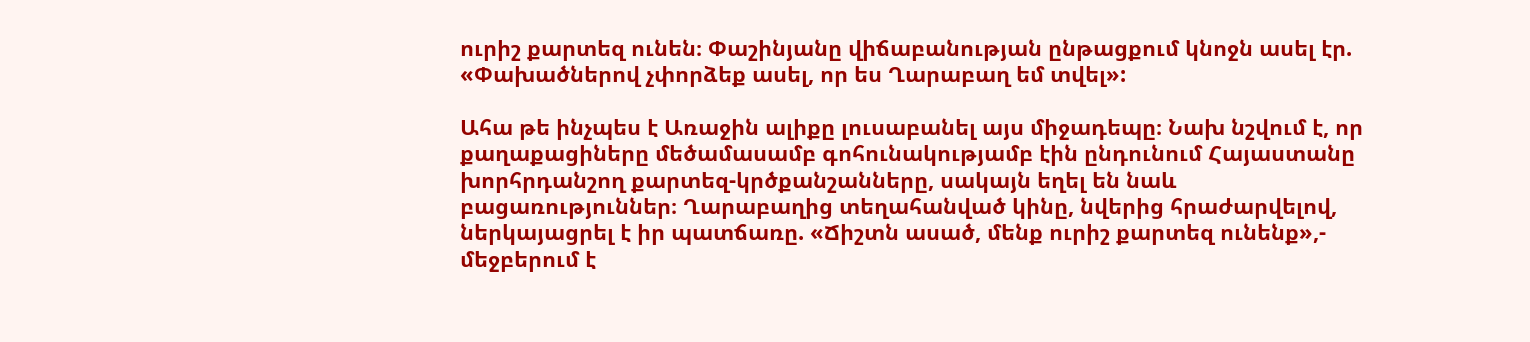ուրիշ քարտեզ ունեն։ Փաշինյանը վիճաբանության ընթացքում կնոջն ասել էր. «Փախածներով չփորձեք ասել, որ ես Ղարաբաղ եմ տվել»:

Ահա թե ինչպես է Առաջին ալիքը լուսաբանել այս միջադեպը։ Նախ նշվում է, որ քաղաքացիները մեծամասամբ գոհունակությամբ էին ընդունում Հայաստանը խորհրդանշող քարտեզ-կրծքանշանները, սակայն եղել են նաև բացառություններ։ Ղարաբաղից տեղահանված կինը, նվերից հրաժարվելով, ներկայացրել է իր պատճառը. «Ճիշտն ասած, մենք ուրիշ քարտեզ ունենք»,- մեջբերում է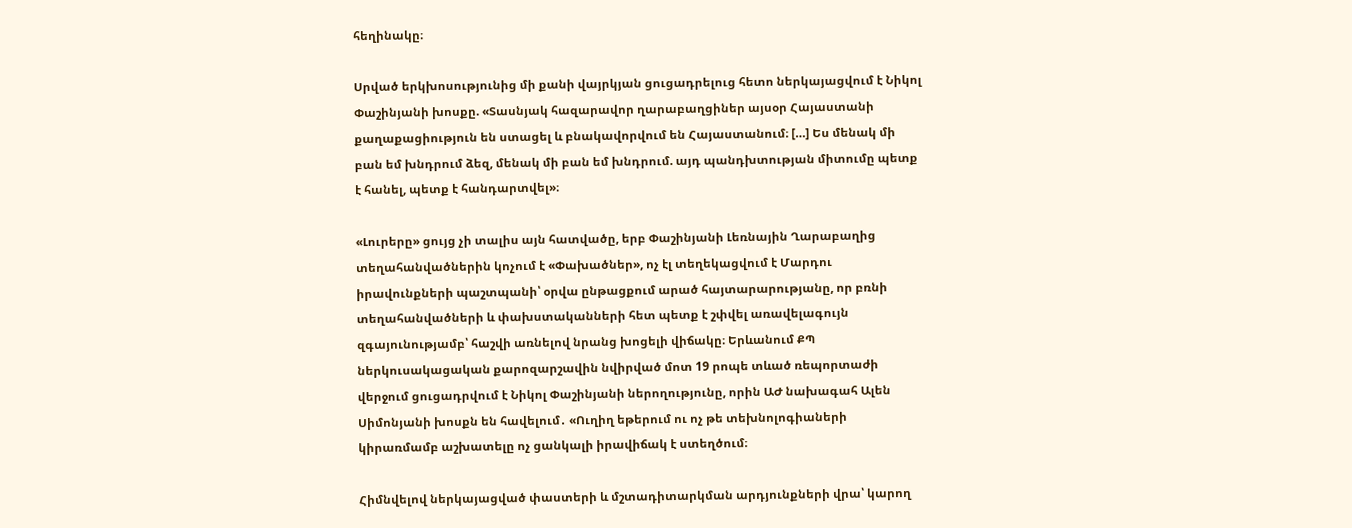հեղինակը։

Սրված երկխոսությունից մի քանի վայրկյան ցուցադրելուց հետո ներկայացվում է Նիկոլ Փաշինյանի խոսքը. «Տասնյակ հազարավոր ղարաբաղցիներ այսօր Հայաստանի քաղաքացիություն են ստացել և բնակավորվում են Հայաստանում։ […] Ես մենակ մի բան եմ խնդրում ձեզ, մենակ մի բան եմ խնդրում. այդ պանդխտության միտումը պետք է հանել, պետք է հանդարտվել»։

«Լուրերը» ցույց չի տալիս այն հատվածը, երբ Փաշինյանի Լեռնային Ղարաբաղից տեղահանվածներին կոչում է «Փախածներ», ոչ էլ տեղեկացվում է Մարդու իրավունքների պաշտպանի՝ օրվա ընթացքում արած հայտարարությանը, որ բռնի տեղահանվածների և փախստականների հետ պետք է շփվել առավելագույն զգայունությամբ՝ հաշվի առնելով նրանց խոցելի վիճակը։ Երևանում ՔՊ ներկուսակացական քարոզարշավին նվիրված մոտ 19 րոպե տևած ռեպորտաժի վերջում ցուցադրվում է Նիկոլ Փաշինյանի ներողությունը, որին ԱԺ նախագահ Ալեն Սիմոնյանի խոսքն են հավելում․ «Ուղիղ եթերում ու ոչ թե տեխնոլոգիաների կիրառմամբ աշխատելը ոչ ցանկալի իրավիճակ է ստեղծում։

Հիմնվելով ներկայացված փաստերի և մշտադիտարկման արդյունքների վրա՝ կարող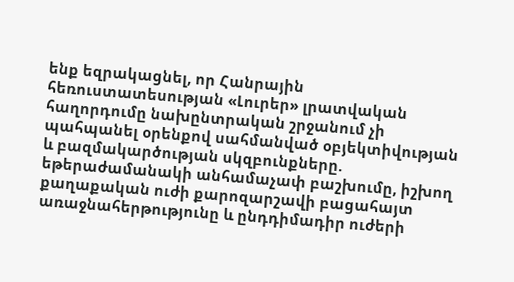ենք եզրակացնել, որ Հանրային հեռուստատեսության «Լուրեր» լրատվական հաղորդումը նախընտրական շրջանում չի պահպանել օրենքով սահմանված օբյեկտիվության և բազմակարծության սկզբունքները. եթերաժամանակի անհամաչափ բաշխումը, իշխող քաղաքական ուժի քարոզարշավի բացահայտ առաջնահերթությունը և ընդդիմադիր ուժերի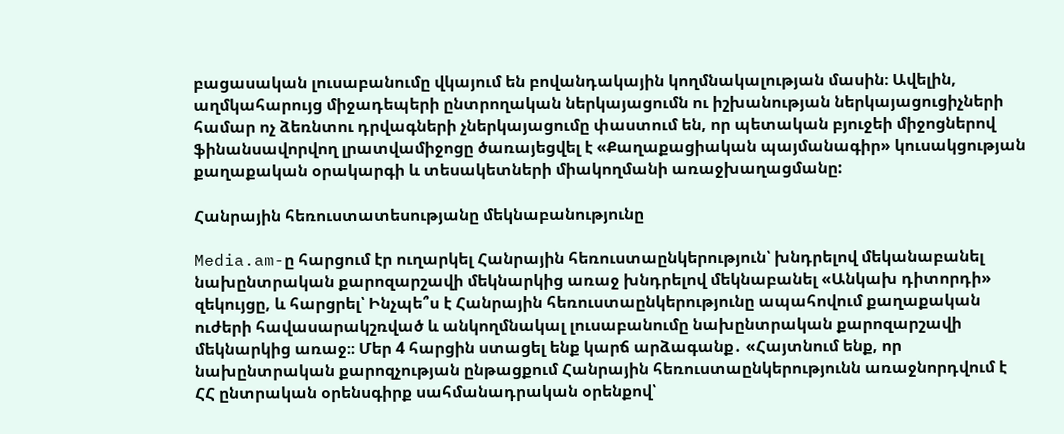բացասական լուսաբանումը վկայում են բովանդակային կողմնակալության մասին։ Ավելին, աղմկահարույց միջադեպերի ընտրողական ներկայացումն ու իշխանության ներկայացուցիչների համար ոչ ձեռնտու դրվագների չներկայացումը փաստում են, որ պետական բյուջեի միջոցներով ֆինանսավորվող լրատվամիջոցը ծառայեցվել է «Քաղաքացիական պայմանագիր» կուսակցության քաղաքական օրակարգի և տեսակետների միակողմանի առաջխաղացմանը:

Հանրային հեռուստատեսությանը մեկնաբանությունը

Media.am-ը հարցում էր ուղարկել Հանրային հեռուստաընկերություն՝ խնդրելով մեկանաբանել նախընտրական քարոզարշավի մեկնարկից առաջ խնդրելով մեկնաբանել «Անկախ դիտորդի» զեկույցը, և հարցրել՝ Ինչպե՞ս է Հանրային հեռուստաընկերությունը ապահովում քաղաքական ուժերի հավասարակշռված և անկողմնակալ լուսաբանումը նախընտրական քարոզարշավի մեկնարկից առաջ։։ Մեր 4 հարցին ստացել ենք կարճ արձագանք․ «Հայտնում ենք, որ նախընտրական քարոզչության ընթացքում Հանրային հեռուստաընկերությունն առաջնորդվում է ՀՀ ընտրական օրենսգիրք սահմանադրական օրենքով՝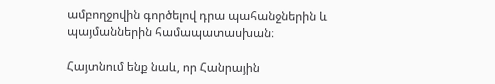ամբողջովին գործելով դրա պահանջներին և պայմաններին համապատասխան։

Հայտնում ենք նաև, որ Հանրային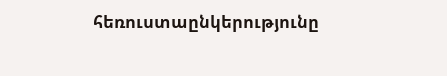հեռուստաընկերությունը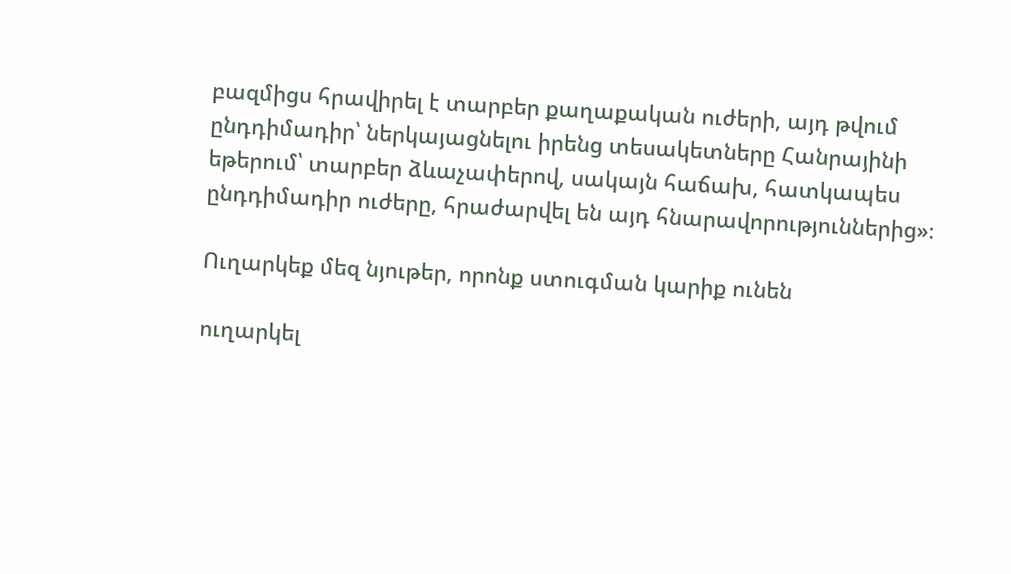բազմիցս հրավիրել է տարբեր քաղաքական ուժերի, այդ թվում ընդդիմադիր՝ ներկայացնելու իրենց տեսակետները Հանրայինի եթերում՝ տարբեր ձևաչափերով, սակայն հաճախ, հատկապես ընդդիմադիր ուժերը, հրաժարվել են այդ հնարավորություններից»։

Ուղարկեք մեզ նյութեր, որոնք ստուգման կարիք ունեն

ուղարկել